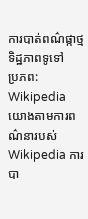ការបាត់ពណ៌ផ្កាថ្ម
ទិដ្ឋភាពទូទៅ
ប្រភព: Wikipedia
យោងតាមការពណ៌នារបស់ Wikipedia ការបា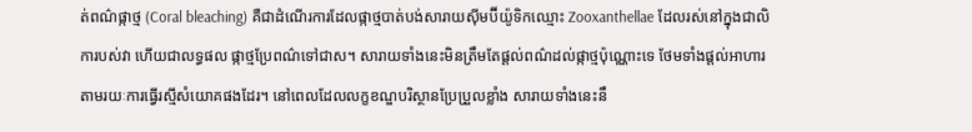ត់ពណ៌ផ្កាថ្ម (Coral bleaching) គឺជាដំណើរការដែលផ្កាថ្មបាត់បង់សារាយស៊ីមប៊ីយ៉ូទិកឈ្មោះ Zooxanthellae ដែលរស់នៅក្នុងជាលិការបស់វា ហើយជាលទ្ធផល ផ្កាថ្មប្រែពណ៌ទៅជាស។ សារាយទាំងនេះមិនត្រឹមតែផ្តល់ពណ៌ដល់ផ្កាថ្មប៉ុណ្ណោះទេ ថែមទាំងផ្តល់អាហារតាមរយៈការធ្វើរស្មីសំយោគផងដែរ។ នៅពេលដែលលក្ខខណ្ឌបរិស្ថានប្រែប្រួលខ្លាំង សារាយទាំងនេះនឹ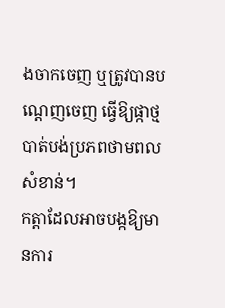ងចាកចេញ ឬត្រូវបានបណ្តេញចេញ ធ្វើឱ្យផ្កាថ្មបាត់បង់ប្រភពថាមពលសំខាន់។
កត្តាដែលអាចបង្កឱ្យមានការ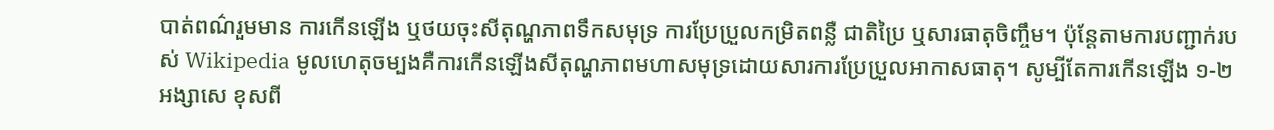បាត់ពណ៌រួមមាន ការកើនឡើង ឬថយចុះសីតុណ្ហភាពទឹកសមុទ្រ ការប្រែប្រួលកម្រិតពន្លឺ ជាតិប្រៃ ឬសារធាតុចិញ្ចឹម។ ប៉ុន្តែតាមការបញ្ជាក់របស់ Wikipedia មូលហេតុចម្បងគឺការកើនឡើងសីតុណ្ហភាពមហាសមុទ្រដោយសារការប្រែប្រួលអាកាសធាតុ។ សូម្បីតែការកើនឡើង ១-២ អង្សាសេ ខុសពី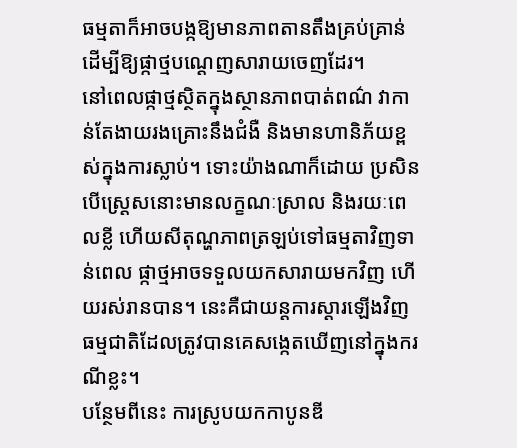ធម្មតាក៏អាចបង្កឱ្យមានភាពតានតឹងគ្រប់គ្រាន់ដើម្បីឱ្យផ្កាថ្មបណ្តេញសារាយចេញដែរ។
នៅពេលផ្កាថ្មស្ថិតក្នុងស្ថានភាពបាត់ពណ៌ វាកាន់តែងាយរងគ្រោះនឹងជំងឺ និងមានហានិភ័យខ្ពស់ក្នុងការស្លាប់។ ទោះយ៉ាងណាក៏ដោយ ប្រសិនបើស្ត្រេសនោះមានលក្ខណៈស្រាល និងរយៈពេលខ្លី ហើយសីតុណ្ហភាពត្រឡប់ទៅធម្មតាវិញទាន់ពេល ផ្កាថ្មអាចទទួលយកសារាយមកវិញ ហើយរស់រានបាន។ នេះគឺជាយន្តការស្តារឡើងវិញធម្មជាតិដែលត្រូវបានគេសង្កេតឃើញនៅក្នុងករណីខ្លះ។
បន្ថែមពីនេះ ការស្រូបយកកាបូនឌី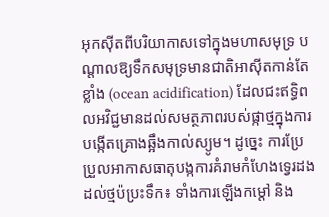អុកស៊ីតពីបរិយាកាសទៅក្នុងមហាសមុទ្រ បណ្តាលឱ្យទឹកសមុទ្រមានជាតិអាស៊ីតកាន់តែខ្លាំង (ocean acidification) ដែលជះឥទ្ធិពលអវិជ្ជមានដល់សមត្ថភាពរបស់ផ្កាថ្មក្នុងការបង្កើតគ្រោងឆ្អឹងកាល់ស្យូម។ ដូច្នេះ ការប្រែប្រួលអាកាសធាតុបង្កការគំរាមកំហែងទ្វេរដងដល់ថ្មប៉ប្រះទឹក៖ ទាំងការឡើងកម្តៅ និង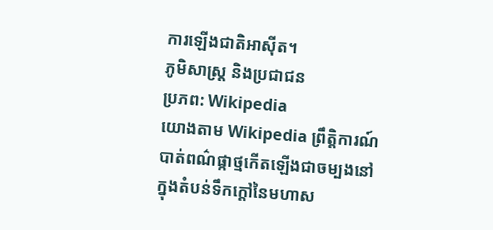ការឡើងជាតិអាស៊ីត។
ភូមិសាស្ត្រ និងប្រជាជន
ប្រភព: Wikipedia
យោងតាម Wikipedia ព្រឹត្តិការណ៍បាត់ពណ៌ផ្កាថ្មកើតឡើងជាចម្បងនៅក្នុងតំបន់ទឹកក្តៅនៃមហាស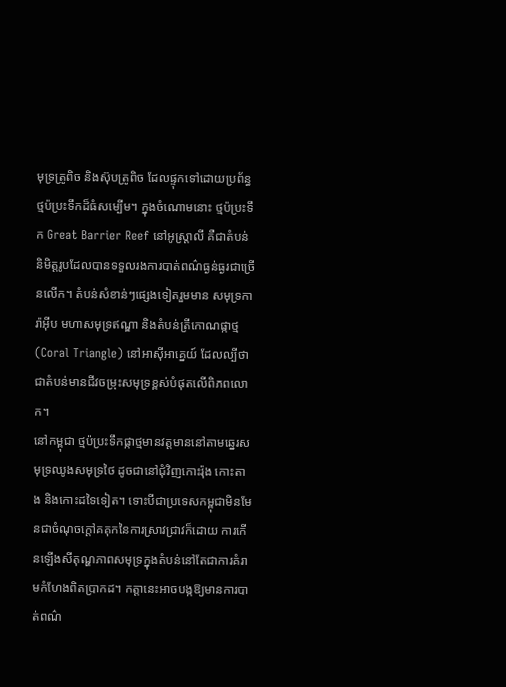មុទ្រត្រូពិច និងស៊ុបត្រូពិច ដែលផ្ទុកទៅដោយប្រព័ន្ធថ្មប៉ប្រះទឹកដ៏ធំសម្បើម។ ក្នុងចំណោមនោះ ថ្មប៉ប្រះទឹក Great Barrier Reef នៅអូស្ត្រាលី គឺជាតំបន់និមិត្តរូបដែលបានទទួលរងការបាត់ពណ៌ធ្ងន់ធ្ងរជាច្រើនលើក។ តំបន់សំខាន់ៗផ្សេងទៀតរួមមាន សមុទ្រការ៉ាអ៊ីប មហាសមុទ្រឥណ្ឌា និងតំបន់ត្រីកោណផ្កាថ្ម (Coral Triangle) នៅអាស៊ីអាគ្នេយ៍ ដែលល្បីថាជាតំបន់មានជីវចម្រុះសមុទ្រខ្ពស់បំផុតលើពិភពលោក។
នៅកម្ពុជា ថ្មប៉ប្រះទឹកផ្កាថ្មមានវត្តមាននៅតាមឆ្នេរសមុទ្រឈូងសមុទ្រថៃ ដូចជានៅជុំវិញកោះរ៉ុង កោះតាង និងកោះដទៃទៀត។ ទោះបីជាប្រទេសកម្ពុជាមិនមែនជាចំណុចក្តៅគគុកនៃការស្រាវជ្រាវក៏ដោយ ការកើនឡើងសីតុណ្ហភាពសមុទ្រក្នុងតំបន់នៅតែជាការគំរាមកំហែងពិតប្រាកដ។ កត្តានេះអាចបង្កឱ្យមានការបាត់ពណ៌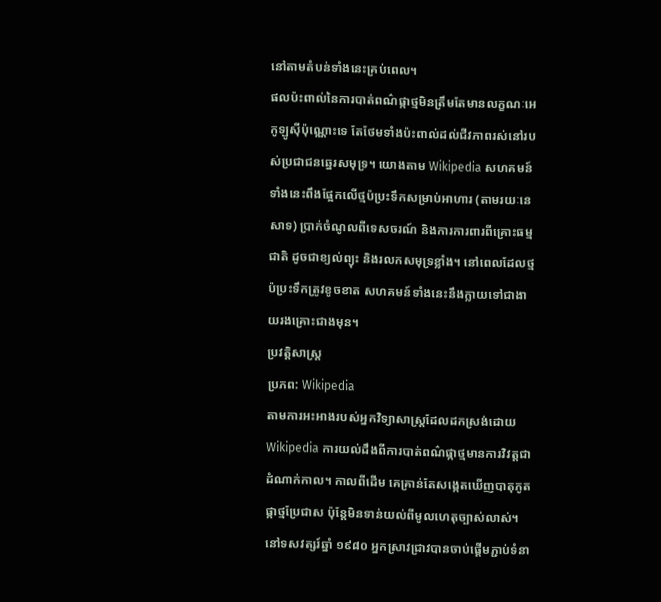នៅតាមតំបន់ទាំងនេះគ្រប់ពេល។
ផលប៉ះពាល់នៃការបាត់ពណ៌ផ្កាថ្មមិនត្រឹមតែមានលក្ខណៈអេកូឡូស៊ីប៉ុណ្ណោះទេ តែថែមទាំងប៉ះពាល់ដល់ជីវភាពរស់នៅរបស់ប្រជាជនឆ្នេរសមុទ្រ។ យោងតាម Wikipedia សហគមន៍ទាំងនេះពឹងផ្អែកលើថ្មប៉ប្រះទឹកសម្រាប់អាហារ (តាមរយៈនេសាទ) ប្រាក់ចំណូលពីទេសចរណ៍ និងការការពារពីគ្រោះធម្មជាតិ ដូចជាខ្យល់ព្យុះ និងរលកសមុទ្រខ្លាំង។ នៅពេលដែលថ្មប៉ប្រះទឹកត្រូវខូចខាត សហគមន៍ទាំងនេះនឹងក្លាយទៅជាងាយរងគ្រោះជាងមុន។
ប្រវត្តិសាស្ត្រ
ប្រភព: Wikipedia
តាមការអះអាងរបស់អ្នកវិទ្យាសាស្ត្រដែលដកស្រង់ដោយ Wikipedia ការយល់ដឹងពីការបាត់ពណ៌ផ្កាថ្មមានការវិវត្តជាដំណាក់កាល។ កាលពីដើម គេគ្រាន់តែសង្កេតឃើញបាតុភូតផ្កាថ្មប្រែជាស ប៉ុន្តែមិនទាន់យល់ពីមូលហេតុច្បាស់លាស់។ នៅទសវត្សរ៍ឆ្នាំ ១៩៨០ អ្នកស្រាវជ្រាវបានចាប់ផ្តើមភ្ជាប់ទំនា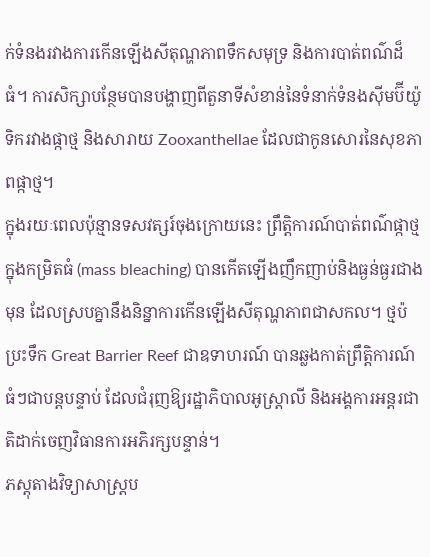ក់ទំនងរវាងការកើនឡើងសីតុណ្ហភាពទឹកសមុទ្រ និងការបាត់ពណ៌ដ៏ធំ។ ការសិក្សាបន្ថែមបានបង្ហាញពីតួនាទីសំខាន់នៃទំនាក់ទំនងស៊ីមប៊ីយ៉ូទិករវាងផ្កាថ្ម និងសារាយ Zooxanthellae ដែលជាកូនសោរនៃសុខភាពផ្កាថ្ម។
ក្នុងរយៈពេលប៉ុន្មានទសវត្សរ៍ចុងក្រោយនេះ ព្រឹត្តិការណ៍បាត់ពណ៌ផ្កាថ្មក្នុងកម្រិតធំ (mass bleaching) បានកើតឡើងញឹកញាប់និងធ្ងន់ធ្ងរជាងមុន ដែលស្របគ្នានឹងនិន្នាការកើនឡើងសីតុណ្ហភាពជាសកល។ ថ្មប៉ប្រះទឹក Great Barrier Reef ជាឧទាហរណ៍ បានឆ្លងកាត់ព្រឹត្តិការណ៍ធំៗជាបន្តបន្ទាប់ ដែលជំរុញឱ្យរដ្ឋាភិបាលអូស្ត្រាលី និងអង្គការអន្តរជាតិដាក់ចេញវិធានការអភិរក្សបន្ទាន់។
ភស្តុតាងវិទ្យាសាស្ត្រប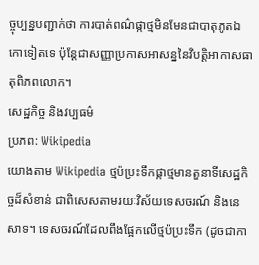ច្ចុប្បន្នបញ្ជាក់ថា ការបាត់ពណ៌ផ្កាថ្មមិនមែនជាបាតុភូតឯកោទៀតទេ ប៉ុន្តែជាសញ្ញាប្រកាសអាសន្ននៃវិបត្តិអាកាសធាតុពិភពលោក។
សេដ្ឋកិច្ច និងវប្បធម៌
ប្រភព: Wikipedia
យោងតាម Wikipedia ថ្មប៉ប្រះទឹកផ្កាថ្មមានតួនាទីសេដ្ឋកិច្ចដ៏សំខាន់ ជាពិសេសតាមរយៈវិស័យទេសចរណ៍ និងនេសាទ។ ទេសចរណ៍ដែលពឹងផ្អែកលើថ្មប៉ប្រះទឹក (ដូចជាកា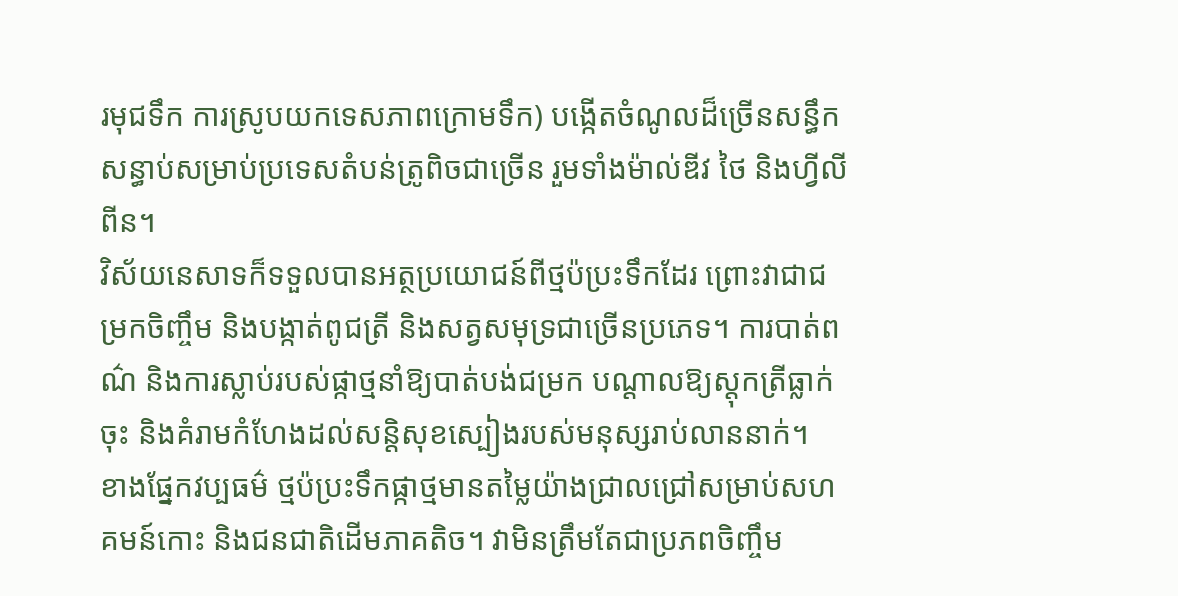រមុជទឹក ការស្រូបយកទេសភាពក្រោមទឹក) បង្កើតចំណូលដ៏ច្រើនសន្ធឹកសន្ធាប់សម្រាប់ប្រទេសតំបន់ត្រូពិចជាច្រើន រួមទាំងម៉ាល់ឌីវ ថៃ និងហ្វីលីពីន។
វិស័យនេសាទក៏ទទួលបានអត្ថប្រយោជន៍ពីថ្មប៉ប្រះទឹកដែរ ព្រោះវាជាជម្រកចិញ្ចឹម និងបង្កាត់ពូជត្រី និងសត្វសមុទ្រជាច្រើនប្រភេទ។ ការបាត់ពណ៌ និងការស្លាប់របស់ផ្កាថ្មនាំឱ្យបាត់បង់ជម្រក បណ្តាលឱ្យស្តុកត្រីធ្លាក់ចុះ និងគំរាមកំហែងដល់សន្តិសុខស្បៀងរបស់មនុស្សរាប់លាននាក់។
ខាងផ្នែកវប្បធម៌ ថ្មប៉ប្រះទឹកផ្កាថ្មមានតម្លៃយ៉ាងជ្រាលជ្រៅសម្រាប់សហគមន៍កោះ និងជនជាតិដើមភាគតិច។ វាមិនត្រឹមតែជាប្រភពចិញ្ចឹម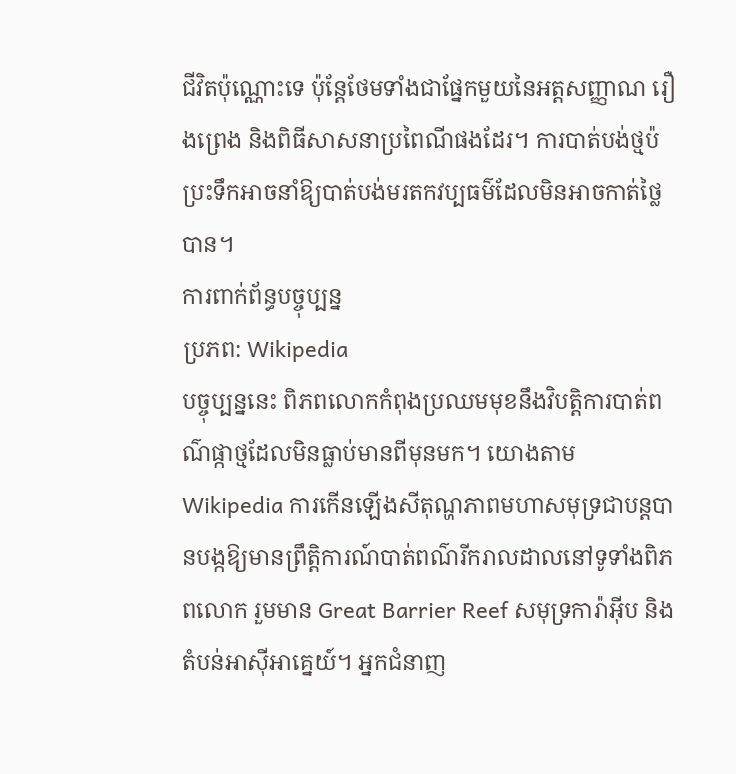ជីវិតប៉ុណ្ណោះទេ ប៉ុន្តែថែមទាំងជាផ្នែកមួយនៃអត្តសញ្ញាណ រឿងព្រេង និងពិធីសាសនាប្រពៃណីផងដែរ។ ការបាត់បង់ថ្មប៉ប្រះទឹកអាចនាំឱ្យបាត់បង់មរតកវប្បធម៌ដែលមិនអាចកាត់ថ្លៃបាន។
ការពាក់ព័ន្ធបច្ចុប្បន្ន
ប្រភព: Wikipedia
បច្ចុប្បន្ននេះ ពិភពលោកកំពុងប្រឈមមុខនឹងវិបត្តិការបាត់ពណ៌ផ្កាថ្មដែលមិនធ្លាប់មានពីមុនមក។ យោងតាម Wikipedia ការកើនឡើងសីតុណ្ហភាពមហាសមុទ្រជាបន្តបានបង្កឱ្យមានព្រឹត្តិការណ៍បាត់ពណ៌រីករាលដាលនៅទូទាំងពិភពលោក រួមមាន Great Barrier Reef សមុទ្រការ៉ាអ៊ីប និងតំបន់អាស៊ីអាគ្នេយ៍។ អ្នកជំនាញ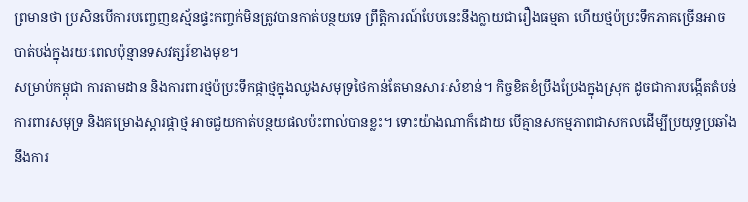ព្រមានថា ប្រសិនបើការបញ្ចេញឧស្ម័នផ្ទះកញ្ចក់មិនត្រូវបានកាត់បន្ថយទេ ព្រឹត្តិការណ៍បែបនេះនឹងក្លាយជារឿងធម្មតា ហើយថ្មប៉ប្រះទឹកភាគច្រើនអាចបាត់បង់ក្នុងរយៈពេលប៉ុន្មានទសវត្សរ៍ខាងមុខ។
សម្រាប់កម្ពុជា ការតាមដាន និងការពារថ្មប៉ប្រះទឹកផ្កាថ្មក្នុងឈូងសមុទ្រថៃកាន់តែមានសារៈសំខាន់។ កិច្ចខិតខំប្រឹងប្រែងក្នុងស្រុក ដូចជាការបង្កើតតំបន់ការពារសមុទ្រ និងគម្រោងស្តារផ្កាថ្ម អាចជួយកាត់បន្ថយផលប៉ះពាល់បានខ្លះ។ ទោះយ៉ាងណាក៏ដោយ បើគ្មានសកម្មភាពជាសកលដើម្បីប្រយុទ្ធប្រឆាំងនឹងការ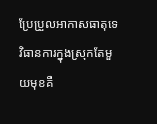ប្រែប្រួលអាកាសធាតុទេ វិធានការក្នុងស្រុកតែមួយមុខគឺ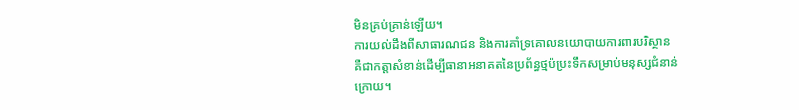មិនគ្រប់គ្រាន់ឡើយ។
ការយល់ដឹងពីសាធារណជន និងការគាំទ្រគោលនយោបាយការពារបរិស្ថាន គឺជាកត្តាសំខាន់ដើម្បីធានាអនាគតនៃប្រព័ន្ធថ្មប៉ប្រះទឹកសម្រាប់មនុស្សជំនាន់ក្រោយ។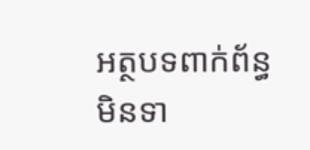អត្ថបទពាក់ព័ន្ធ
មិនទា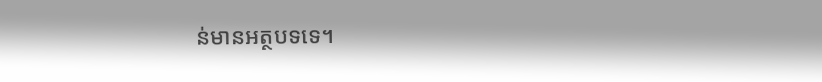ន់មានអត្ថបទទេ។